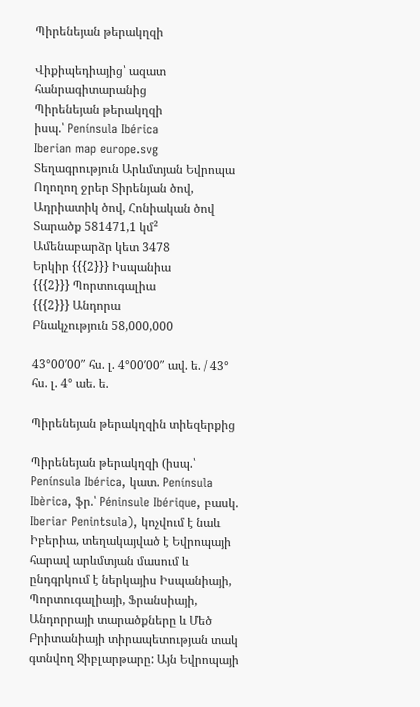Պիրենեյան թերակղզի

Վիքիպեդիայից՝ ազատ հանրագիտարանից
Պիրենեյան թերակղզի
իսպ.՝ Península Ibérica
Iberian map europe.svg
Տեղագրություն Արևմտյան Եվրոպա
Ողողող ջրեր Տիրենյան ծով, Ադրիատիկ ծով, Հոնիական ծով
Տարածք 581471,1 կմ²
Ամենաբարձր կետ 3478
Երկիր {{{2}}} Իսպանիա
{{{2}}} Պորտուգալիա
{{{2}}} Անդորա
Բնակչություն 58,000,000

43°00′00″ հս. լ. 4°00′00″ ավ. ե. / 43° հս. լ. 4° աե. ե.

Պիրենեյան թերակղզին տիեզերքից

Պիրենեյան թերակղզի (իսպ.՝ Península Ibérica, կատ. Península Ibèrica, ֆր.՝ Péninsule Ibérique, բասկ. Iberiar Penintsula), կոչվում է նաև Իբերիա, տեղակայված է Եվրոպայի հարավ արևմտյան մասում և ընդգրկում է ներկայիս Իսպանիայի, Պորտուգալիայի, Ֆրանսիայի, Անդորրայի տարածքները և Մեծ Բրիտանիայի տիրապետության տակ գտնվող Ջիբլարթարը: Այն Եվրոպայի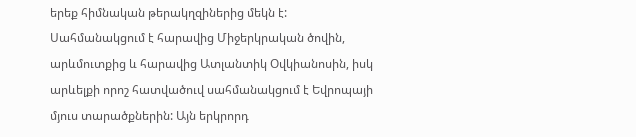երեք հիմնական թերակղզիներից մեկն է: Սահմանակցում է հարավից Միջերկրական ծովին, արևմուտքից և հարավից Ատլանտիկ Օվկիանոսին, իսկ արևելքի որոշ հատվածուվ սահմանակցում է Եվրոպայի մյուս տարածքներին: Այն երկրորդ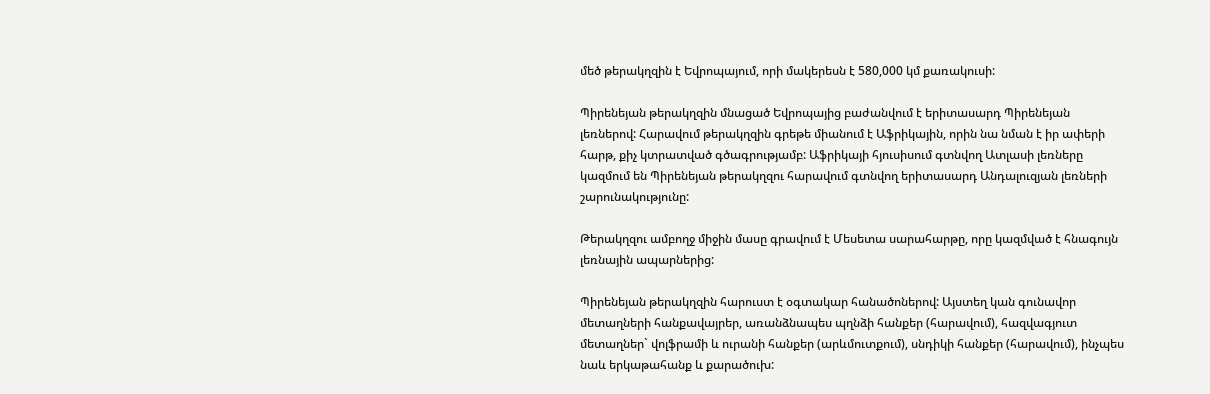մեծ թերակղզին է Եվրոպայում, որի մակերեսն է 580,000 կմ քառակուսի:

Պիրենեյան թերակղզին մնացած Եվրոպայից բաժանվում է երիտասարդ Պիրենեյան լեռներով: Հարավում թերակղզին գրեթե միանում է Աֆրիկային, որին նա նման է իր ափերի հարթ, քիչ կտրատված գծագրությամբ: Աֆրիկայի հյուսիսում գտնվող Ատլասի լեռները կազմում են Պիրենեյան թերակղզու հարավում գտնվող երիտասարդ Անդալուզյան լեռների շարունակությունը:

Թերակղզու ամբողջ միջին մասը գրավում է Մեսետա սարահարթը, որը կազմված է հնագույն լեռնային ապարներից:

Պիրենեյան թերակղզին հարուստ է օգտակար հանածոներով: Այստեղ կան գունավոր մետաղների հանքավայրեր, առանձնապես պղնձի հանքեր (հարավում), հազվագյուտ մետաղներ` վոլֆրամի և ուրանի հանքեր (արևմուտքում), սնդիկի հանքեր (հարավում), ինչպես նաև երկաթահանք և քարածուխ: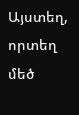Այստեղ, որտեղ մեծ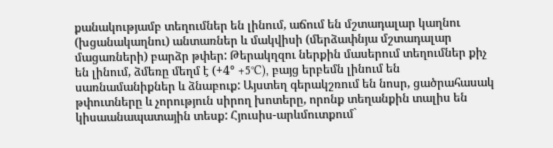քանակությամբ տեղումներ են լինում, աճում են մշտադալար կաղնու (խցանակաղնու) անտառներ և մակվիսի (մերձափնյա մշտադալար մացառների) բարձր թփեր: Թերակղզու ներքին մասերում տեղումներ քիչ են լինում, ձմեռը մեղմ է (+4° +5°C), բայց երբեմն լինում են սառնամանիքներ և ձնաբուք: Այստեղ գերակշռում են նոսր, ցածրահասակ թփուտները և չորություն սիրող խոտերը, որոնք տեղանքին տալիս են կիսաանապատային տեսք: Հյուսիս-արևմուտքում`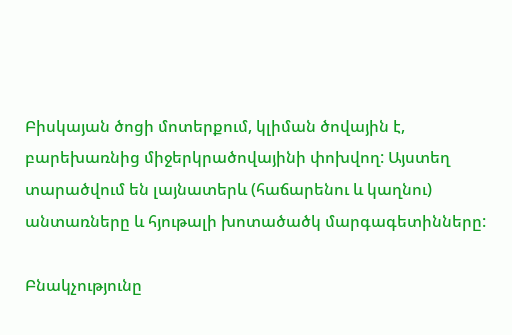Բիսկայան ծոցի մոտերքում, կլիման ծովային է, բարեխառնից միջերկրածովայինի փոխվող: Այստեղ տարածվում են լայնատերև (հաճարենու և կաղնու) անտառները և հյութալի խոտածածկ մարգագետինները:

Բնակչությունը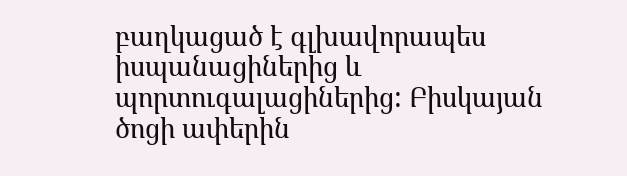բաղկացած է գլխավորապես իսպանացիներից և պորտուգալացիներից: Բիսկայան ծոցի ափերին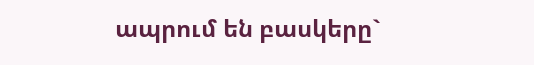ապրում են բասկերը`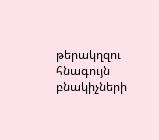թերակղզու հնագույն բնակիչների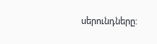սերունդները: